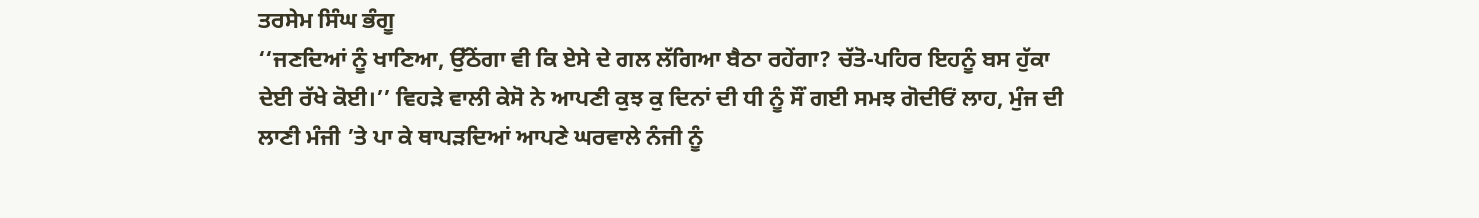ਤਰਸੇਮ ਸਿੰਘ ਭੰਗੂ
‘‘ਜਣਦਿਆਂ ਨੂੰ ਖਾਣਿਆ, ਉੱਠੇਂਗਾ ਵੀ ਕਿ ਏਸੇ ਦੇ ਗਲ ਲੱਗਿਆ ਬੈਠਾ ਰਹੇਂਗਾ? ਚੱਤੋ-ਪਹਿਰ ਇਹਨੂੰ ਬਸ ਹੁੱਕਾ ਦੇਈ ਰੱਖੇ ਕੋਈ।’’ ਵਿਹੜੇ ਵਾਲੀ ਕੇਸੋ ਨੇ ਆਪਣੀ ਕੁਝ ਕੁ ਦਿਨਾਂ ਦੀ ਧੀ ਨੂੰ ਸੌਂ ਗਈ ਸਮਝ ਗੋਦੀਓਂ ਲਾਹ, ਮੁੰਜ ਦੀ ਲਾਣੀ ਮੰਜੀ ’ਤੇ ਪਾ ਕੇ ਥਾਪੜਦਿਆਂ ਆਪਣੇ ਘਰਵਾਲੇ ਨੰਜੀ ਨੂੰ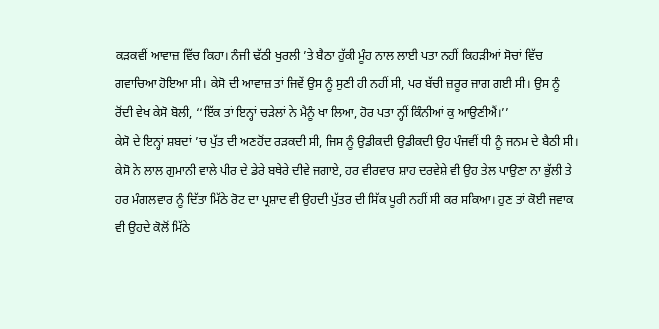ਕੜਕਵੀਂ ਆਵਾਜ਼ ਵਿੱਚ ਕਿਹਾ। ਨੰਜੀ ਢੱਠੀ ਖੁਰਲੀ ’ਤੇ ਬੈਠਾ ਹੁੱਕੀ ਮੂੰਹ ਨਾਲ ਲਾਈ ਪਤਾ ਨਹੀਂ ਕਿਹੜੀਆਂ ਸੋਚਾਂ ਵਿੱਚ ਗਵਾਚਿਆ ਹੋਇਆ ਸੀ। ਕੇਸੋ ਦੀ ਆਵਾਜ਼ ਤਾਂ ਜਿਵੇਂ ਉਸ ਨੂੰ ਸੁਣੀ ਹੀ ਨਹੀਂ ਸੀ, ਪਰ ਬੱਚੀ ਜ਼ਰੂਰ ਜਾਗ ਗਈ ਸੀ। ਉਸ ਨੂੰ ਰੋਂਦੀ ਵੇਖ ਕੇਸੋ ਬੋਲੀ, ‘‘ਇੱਕ ਤਾਂ ਇਨ੍ਹਾਂ ਚੜੇਲਾਂ ਨੇ ਮੈਨੂੰ ਖਾ ਲਿਆ, ਹੋਰ ਪਤਾ ਨ੍ਹੀਂ ਕਿੰਨੀਆਂ ਕੁ ਆਉਣੀਐਂ।’’
ਕੇਸੋ ਦੇ ਇਨ੍ਹਾਂ ਸ਼ਬਦਾਂ ’ਚ ਪੁੱਤ ਦੀ ਅਣਹੋਂਦ ਰੜਕਦੀ ਸੀ, ਜਿਸ ਨੂੰ ਉਡੀਕਦੀ ਉਡੀਕਦੀ ਉਹ ਪੰਜਵੀਂ ਧੀ ਨੂੰ ਜਨਮ ਦੇ ਬੈਠੀ ਸੀ। ਕੇਸੋ ਨੇ ਲਾਲ ਗੁਮਾਨੀ ਵਾਲੇ ਪੀਰ ਦੇ ਡੇਰੇ ਬਥੇਰੇ ਦੀਵੇ ਜਗਾਏ, ਹਰ ਵੀਰਵਾਰ ਸ਼ਾਹ ਦਰਵੇਸ਼ੇ ਵੀ ਉਹ ਤੇਲ ਪਾਉਣਾ ਨਾ ਭੁੱਲੀ ਤੇ ਹਰ ਮੰਗਲਵਾਰ ਨੂੰ ਦਿੱਤਾ ਮਿੱਠੇ ਰੋਟ ਦਾ ਪ੍ਰਸ਼ਾਦ ਵੀ ਉਹਦੀ ਪੁੱਤਰ ਦੀ ਸਿੱਕ ਪੂਰੀ ਨਹੀਂ ਸੀ ਕਰ ਸਕਿਆ। ਹੁਣ ਤਾਂ ਕੋਈ ਜਵਾਕ ਵੀ ਉਹਦੇ ਕੋਲੋਂ ਮਿੱਠੇ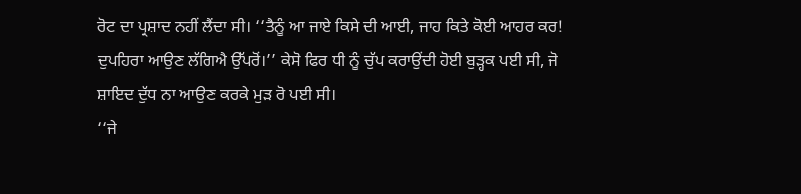ਰੋਟ ਦਾ ਪ੍ਰਸ਼ਾਦ ਨਹੀਂ ਲੈਂਦਾ ਸੀ। ‘‘ਤੈਨੂੰ ਆ ਜਾਏ ਕਿਸੇ ਦੀ ਆਈ, ਜਾਹ ਕਿਤੇ ਕੋਈ ਆਹਰ ਕਰ! ਦੁਪਹਿਰਾ ਆਉਣ ਲੱਗਿਐ ਉੱਪਰੋਂ।’’ ਕੇਸੋ ਫਿਰ ਧੀ ਨੂੰ ਚੁੱਪ ਕਰਾਉਂਦੀ ਹੋਈ ਬੁੜ੍ਹਕ ਪਈ ਸੀ, ਜੋ ਸ਼ਾਇਦ ਦੁੱਧ ਨਾ ਆਉਣ ਕਰਕੇ ਮੁੜ ਰੋ ਪਈ ਸੀ।
‘‘ਜੇ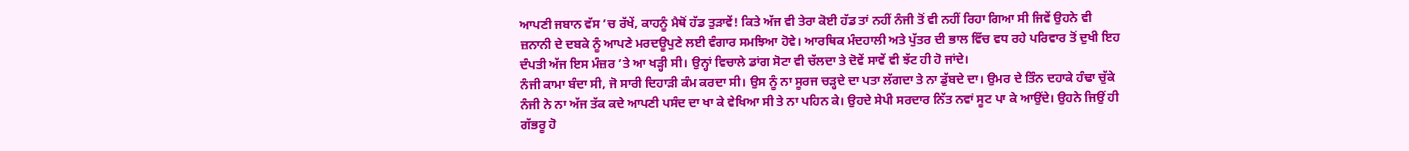ਆਪਣੀ ਜਬਾਨ ਵੱਸ ’ਚ ਰੱਖੇਂ, ਕਾਹਨੂੰ ਮੈਥੋਂ ਹੱਡ ਤੁੜਾਵੇਂ! ਕਿਤੇ ਅੱਜ ਵੀ ਤੇਰਾ ਕੋਈ ਹੱਡ ਤਾਂ ਨਹੀਂ ਨੰਜੀ ਤੋਂ ਵੀ ਨਹੀਂ ਰਿਹਾ ਗਿਆ ਸੀ ਜਿਵੇਂ ਉਹਨੇ ਵੀ ਜ਼ਨਾਨੀ ਦੇ ਦਬਕੇ ਨੂੰ ਆਪਣੇ ਮਰਦਊਪੁਣੇ ਲਈ ਵੰਗਾਰ ਸਮਝਿਆ ਹੋਵੇ। ਆਰਥਿਕ ਮੰਦਹਾਲੀ ਅਤੇ ਪੁੱਤਰ ਦੀ ਭਾਲ ਵਿੱਚ ਵਧ ਰਹੇ ਪਰਿਵਾਰ ਤੋਂ ਦੁਖੀ ਇਹ ਦੰਪਤੀ ਅੱਜ ਇਸ ਮੰਜ਼ਰ ’ਤੇ ਆ ਖੜ੍ਹੀ ਸੀ। ਉਨ੍ਹਾਂ ਵਿਚਾਲੇ ਡਾਂਗ ਸੋਟਾ ਵੀ ਚੱਲਦਾ ਤੇ ਦੋਵੇਂ ਸਾਵੇਂ ਵੀ ਝੱਟ ਹੀ ਹੋ ਜਾਂਦੇ।
ਨੰਜੀ ਕਾਮਾ ਬੰਦਾ ਸੀ, ਜੋ ਸਾਰੀ ਦਿਹਾੜੀ ਕੰਮ ਕਰਦਾ ਸੀ। ਉਸ ਨੂੰ ਨਾ ਸੂਰਜ ਚੜ੍ਹਦੇ ਦਾ ਪਤਾ ਲੱਗਦਾ ਤੇ ਨਾ ਡੁੱਬਦੇ ਦਾ। ਉਮਰ ਦੇ ਤਿੰਨ ਦਹਾਕੇ ਹੰਢਾ ਚੁੱਕੇ ਨੰਜੀ ਨੇ ਨਾ ਅੱਜ ਤੱਕ ਕਦੇ ਆਪਣੀ ਪਸੰਦ ਦਾ ਖਾ ਕੇ ਵੇਖਿਆ ਸੀ ਤੇ ਨਾ ਪਹਿਨ ਕੇ। ਉਹਦੇ ਸੇਪੀ ਸਰਦਾਰ ਨਿੱਤ ਨਵਾਂ ਸੂਟ ਪਾ ਕੇ ਆਉਂਦੇ। ਉਹਨੇ ਜਿਉਂ ਹੀ ਗੱਭਰੂ ਹੋ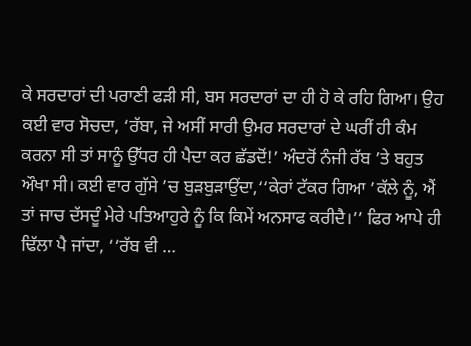ਕੇ ਸਰਦਾਰਾਂ ਦੀ ਪਰਾਣੀ ਫੜੀ ਸੀ, ਬਸ ਸਰਦਾਰਾਂ ਦਾ ਹੀ ਹੋ ਕੇ ਰਹਿ ਗਿਆ। ਉਹ ਕਈ ਵਾਰ ਸੋਚਦਾ, ‘ਰੱਬਾ, ਜੇ ਅਸੀਂ ਸਾਰੀ ਉਮਰ ਸਰਦਾਰਾਂ ਦੇ ਘਰੀਂ ਹੀ ਕੰਮ ਕਰਨਾ ਸੀ ਤਾਂ ਸਾਨੂੰ ਉੱਧਰ ਹੀ ਪੈਦਾ ਕਰ ਛੱਡਦੋਂ!’ ਅੰਦਰੋਂ ਨੰਜੀ ਰੱਬ ’ਤੇ ਬਹੁਤ ਔਖਾ ਸੀ। ਕਈ ਵਾਰ ਗੁੱਸੇ ’ਚ ਬੁੜਬੁੜਾਉਂਦਾ,‘‘ਕੇਰਾਂ ਟੱਕਰ ਗਿਆ ’ਕੱਲੇ ਨੂੰ, ਐਂ ਤਾਂ ਜਾਚ ਦੱਸਦੂੰ ਮੇਰੇ ਪਤਿਆਹੁਰੇ ਨੂੰ ਕਿ ਕਿਮੇਂ ਅਨਸਾਫ ਕਰੀਦੈ।’’ ਫਿਰ ਆਪੇ ਹੀ ਢਿੱਲਾ ਪੈ ਜਾਂਦਾ, ‘‘ਰੱਬ ਵੀ …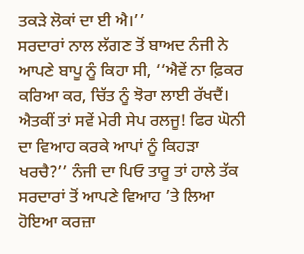ਤਕੜੇ ਲੋਕਾਂ ਦਾ ਈ ਐ।’’
ਸਰਦਾਰਾਂ ਨਾਲ ਲੱਗਣ ਤੋਂ ਬਾਅਦ ਨੰਜੀ ਨੇ ਆਪਣੇ ਬਾਪੂ ਨੂੰ ਕਿਹਾ ਸੀ, ‘‘ਐਵੇਂ ਨਾ ਫ਼ਿਕਰ ਕਰਿਆ ਕਰ, ਚਿੱਤ ਨੂੰ ਝੋਰਾ ਲਾਈ ਰੱਖਦੈਂ। ਐਤਕੀਂ ਤਾਂ ਸਵੇਂ ਮੇਰੀ ਸੇਪ ਰਲਜੂ! ਫਿਰ ਘੋਨੀ ਦਾ ਵਿਆਹ ਕਰਕੇ ਆਪਾਂ ਨੂੰ ਕਿਹੜਾ ਖਰਚੈ?’’ ਨੰਜੀ ਦਾ ਪਿਓ ਤਾਰੂ ਤਾਂ ਹਾਲੇ ਤੱਕ ਸਰਦਾਰਾਂ ਤੋਂ ਆਪਣੇ ਵਿਆਹ ’ਤੇ ਲਿਆ ਹੋਇਆ ਕਰਜ਼ਾ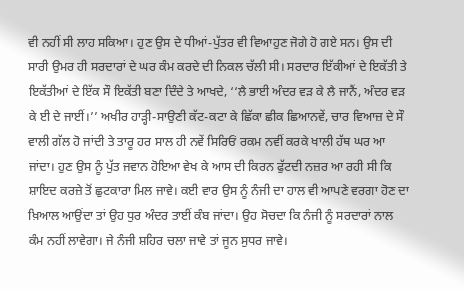ਵੀ ਨਹੀਂ ਸੀ ਲਾਹ ਸਕਿਆ। ਹੁਣ ਉਸ ਦੇ ਧੀਆਂ-ਪੁੱਤਰ ਵੀ ਵਿਆਹੁਣ ਜੋਗੇ ਹੋ ਗਏ ਸਨ। ਉਸ ਦੀ ਸਾਰੀ ਉਮਰ ਹੀ ਸਰਦਾਰਾਂ ਦੇ ਘਰ ਕੰਮ ਕਰਦੇ ਦੀ ਨਿਕਲ ਚੱਲੀ ਸੀ। ਸਰਦਾਰ ਇੱਕੀਆਂ ਦੇ ਇਕੱਤੀ ਤੇ ਇਕੱਤੀਆਂ ਦੇ ਇੱਕ ਸੌ ਇਕੱਤੀ ਬਣਾ ਦਿੰਦੇ ਤੇ ਆਖਦੇ, ‘‘ਲੈ ਭਾਈ ਅੰਦਰ ਵੜ ਕੇ ਲੈ ਜਾਨੈਂ, ਅੰਦਰ ਵੜ ਕੇ ਈ ਦੇ ਜਾਈਂ।’’ ਅਖੀਰ ਹਾੜ੍ਹੀ-ਸਾਉਣੀ ਕੱਟ-ਕਟਾ ਕੇ ਛਿੱਕਾ ਛੀਕ ਛਿਆਨਵੇਂ, ਚਾਰ ਵਿਆਜ਼ ਦੇ ਸੌ ਵਾਲੀ ਗੱਲ ਹੋ ਜਾਂਦੀ ਤੇ ਤਾਰੂ ਹਰ ਸਾਲ ਹੀ ਨਵੇਂ ਸਿਰਿਓਂ ਰਕਮ ਨਵੀਂ ਕਰਕੇ ਖਾਲੀ ਹੱਥ ਘਰ ਆ ਜਾਂਦਾ। ਹੁਣ ਉਸ ਨੂੰ ਪੁੱਤ ਜਵਾਨ ਹੋਇਆ ਵੇਖ ਕੇ ਆਸ ਦੀ ਕਿਰਨ ਫੁੱਟਦੀ ਨਜ਼ਰ ਆ ਰਹੀ ਸੀ ਕਿ ਸ਼ਾਇਦ ਕਰਜ਼ੇ ਤੋਂ ਛੁਟਕਾਰਾ ਮਿਲ ਜਾਵੇ। ਕਈ ਵਾਰ ਉਸ ਨੂੰ ਨੰਜੀ ਦਾ ਹਾਲ ਵੀ ਆਪਣੇ ਵਰਗਾ ਹੋਣ ਦਾ ਖ਼ਿਆਲ ਆਉਂਦਾ ਤਾਂ ਉਹ ਧੁਰ ਅੰਦਰ ਤਾਈਂ ਕੰਬ ਜਾਂਦਾ। ਉਹ ਸੋਚਦਾ ਕਿ ਨੰਜੀ ਨੂੰ ਸਰਦਾਰਾਂ ਨਾਲ ਕੰਮ ਨਹੀਂ ਲਾਵੇਗਾ। ਜੇ ਨੰਜੀ ਸ਼ਹਿਰ ਚਲਾ ਜਾਵੇ ਤਾਂ ਜੂਨ ਸੁਧਰ ਜਾਵੇ।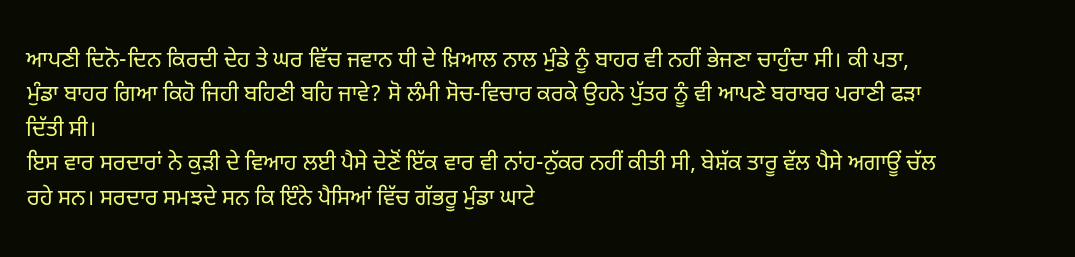ਆਪਣੀ ਦਿਨੋ-ਦਿਨ ਕਿਰਦੀ ਦੇਹ ਤੇ ਘਰ ਵਿੱਚ ਜਵਾਨ ਧੀ ਦੇ ਖ਼ਿਆਲ ਨਾਲ ਮੁੰਡੇ ਨੂੰ ਬਾਹਰ ਵੀ ਨਹੀਂ ਭੇਜਣਾ ਚਾਹੁੰਦਾ ਸੀ। ਕੀ ਪਤਾ, ਮੁੰਡਾ ਬਾਹਰ ਗਿਆ ਕਿਹੋ ਜਿਹੀ ਬਹਿਣੀ ਬਹਿ ਜਾਵੇ? ਸੋ ਲੰਮੀ ਸੋਚ-ਵਿਚਾਰ ਕਰਕੇ ਉਹਨੇ ਪੁੱਤਰ ਨੂੰ ਵੀ ਆਪਣੇ ਬਰਾਬਰ ਪਰਾਣੀ ਫੜਾ ਦਿੱਤੀ ਸੀ।
ਇਸ ਵਾਰ ਸਰਦਾਰਾਂ ਨੇ ਕੁੜੀ ਦੇ ਵਿਆਹ ਲਈ ਪੈਸੇ ਦੇਣੋਂ ਇੱਕ ਵਾਰ ਵੀ ਨਾਂਹ-ਨੁੱਕਰ ਨਹੀਂ ਕੀਤੀ ਸੀ, ਬੇਸ਼ੱਕ ਤਾਰੂ ਵੱਲ ਪੈਸੇ ਅਗਾਊਂ ਚੱਲ ਰਹੇ ਸਨ। ਸਰਦਾਰ ਸਮਝਦੇ ਸਨ ਕਿ ਇੰਨੇ ਪੈਸਿਆਂ ਵਿੱਚ ਗੱਭਰੂ ਮੁੰਡਾ ਘਾਟੇ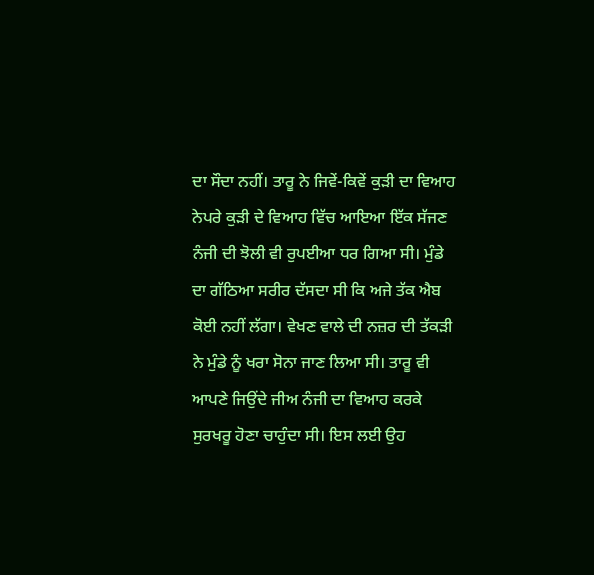ਦਾ ਸੌਦਾ ਨਹੀਂ। ਤਾਰੂ ਨੇ ਜਿਵੇਂ-ਕਿਵੇਂ ਕੁੜੀ ਦਾ ਵਿਆਹ ਨੇਪਰੇ ਕੁੜੀ ਦੇ ਵਿਆਹ ਵਿੱਚ ਆਇਆ ਇੱਕ ਸੱਜਣ ਨੰਜੀ ਦੀ ਝੋਲੀ ਵੀ ਰੁਪਈਆ ਧਰ ਗਿਆ ਸੀ। ਮੁੰਡੇ ਦਾ ਗੱਠਿਆ ਸਰੀਰ ਦੱਸਦਾ ਸੀ ਕਿ ਅਜੇ ਤੱਕ ਐਬ ਕੋਈ ਨਹੀਂ ਲੱਗਾ। ਵੇਖਣ ਵਾਲੇ ਦੀ ਨਜ਼ਰ ਦੀ ਤੱਕੜੀ ਨੇ ਮੁੰਡੇ ਨੂੰ ਖਰਾ ਸੋਨਾ ਜਾਣ ਲਿਆ ਸੀ। ਤਾਰੂ ਵੀ ਆਪਣੇ ਜਿਉਂਦੇ ਜੀਅ ਨੰਜੀ ਦਾ ਵਿਆਹ ਕਰਕੇ ਸੁਰਖਰੂ ਹੋਣਾ ਚਾਹੁੰਦਾ ਸੀ। ਇਸ ਲਈ ਉਹ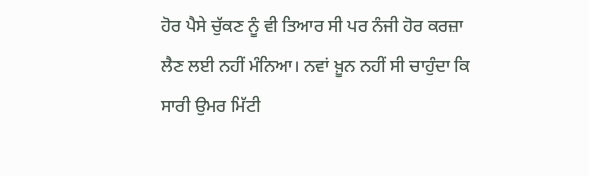ਹੋਰ ਪੈਸੇ ਚੁੱਕਣ ਨੂੰ ਵੀ ਤਿਆਰ ਸੀ ਪਰ ਨੰਜੀ ਹੋਰ ਕਰਜ਼ਾ ਲੈਣ ਲਈ ਨਹੀਂ ਮੰਨਿਆ। ਨਵਾਂ ਖ਼ੂਨ ਨਹੀਂ ਸੀ ਚਾਹੁੰਦਾ ਕਿ ਸਾਰੀ ਉਮਰ ਮਿੱਟੀ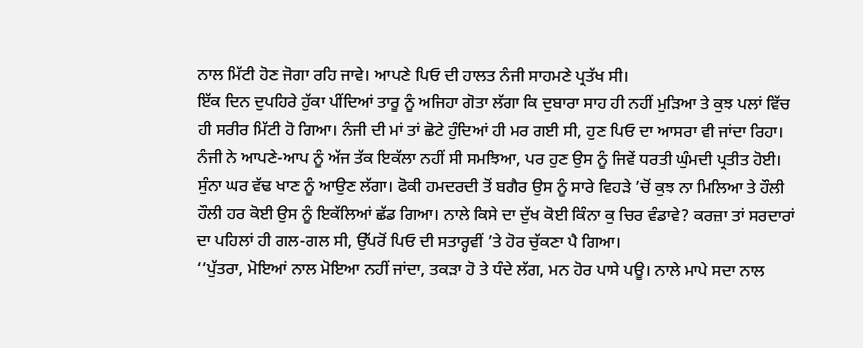ਨਾਲ ਮਿੱਟੀ ਹੋਣ ਜੋਗਾ ਰਹਿ ਜਾਵੇ। ਆਪਣੇ ਪਿਓ ਦੀ ਹਾਲਤ ਨੰਜੀ ਸਾਹਮਣੇ ਪ੍ਰਤੱਖ ਸੀ।
ਇੱਕ ਦਿਨ ਦੁਪਹਿਰੇ ਹੁੱਕਾ ਪੀਂਦਿਆਂ ਤਾਰੂ ਨੂੰ ਅਜਿਹਾ ਗੋਤਾ ਲੱਗਾ ਕਿ ਦੁਬਾਰਾ ਸਾਹ ਹੀ ਨਹੀਂ ਮੁੜਿਆ ਤੇ ਕੁਝ ਪਲਾਂ ਵਿੱਚ ਹੀ ਸਰੀਰ ਮਿੱਟੀ ਹੋ ਗਿਆ। ਨੰਜੀ ਦੀ ਮਾਂ ਤਾਂ ਛੋਟੇ ਹੁੰਦਿਆਂ ਹੀ ਮਰ ਗਈ ਸੀ, ਹੁਣ ਪਿਓ ਦਾ ਆਸਰਾ ਵੀ ਜਾਂਦਾ ਰਿਹਾ। ਨੰਜੀ ਨੇ ਆਪਣੇ-ਆਪ ਨੂੰ ਅੱਜ ਤੱਕ ਇਕੱਲਾ ਨਹੀਂ ਸੀ ਸਮਝਿਆ, ਪਰ ਹੁਣ ਉਸ ਨੂੰ ਜਿਵੇਂ ਧਰਤੀ ਘੁੰਮਦੀ ਪ੍ਰਤੀਤ ਹੋਈ। ਸੁੰਨਾ ਘਰ ਵੱਢ ਖਾਣ ਨੂੰ ਆਉਣ ਲੱਗਾ। ਫੋਕੀ ਹਮਦਰਦੀ ਤੋਂ ਬਗੈਰ ਉਸ ਨੂੰ ਸਾਰੇ ਵਿਹੜੇ ’ਚੋਂ ਕੁਝ ਨਾ ਮਿਲਿਆ ਤੇ ਹੌਲੀ ਹੌਲੀ ਹਰ ਕੋਈ ਉਸ ਨੂੰ ਇਕੱਲਿਆਂ ਛੱਡ ਗਿਆ। ਨਾਲੇ ਕਿਸੇ ਦਾ ਦੁੱਖ ਕੋਈ ਕਿੰਨਾ ਕੁ ਚਿਰ ਵੰਡਾਵੇ? ਕਰਜ਼ਾ ਤਾਂ ਸਰਦਾਰਾਂ ਦਾ ਪਹਿਲਾਂ ਹੀ ਗਲ-ਗਲ ਸੀ, ਉੱਪਰੋਂ ਪਿਓ ਦੀ ਸਤਾਰ੍ਹਵੀਂ ’ਤੇ ਹੋਰ ਚੁੱਕਣਾ ਪੈ ਗਿਆ।
‘‘ਪੁੱਤਰਾ, ਮੋਇਆਂ ਨਾਲ ਮੋਇਆ ਨਹੀਂ ਜਾਂਦਾ, ਤਕੜਾ ਹੋ ਤੇ ਧੰਦੇ ਲੱਗ, ਮਨ ਹੋਰ ਪਾਸੇ ਪਊ। ਨਾਲੇ ਮਾਪੇ ਸਦਾ ਨਾਲ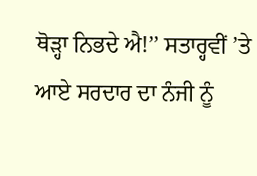ਥੋੜ੍ਹਾ ਨਿਭਦੇ ਐ!’’ ਸਤਾਰ੍ਹਵੀਂ ’ਤੇ ਆਏ ਸਰਦਾਰ ਦਾ ਨੰਜੀ ਨੂੰ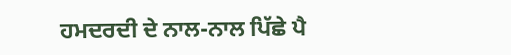ਹਮਦਰਦੀ ਦੇ ਨਾਲ-ਨਾਲ ਪਿੱਛੇ ਪੈ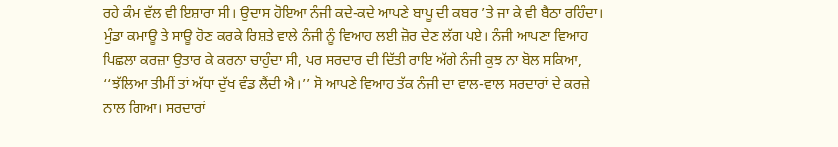ਰਹੇ ਕੰਮ ਵੱਲ ਵੀ ਇਸ਼ਾਰਾ ਸੀ। ਉਦਾਸ ਹੋਇਆ ਨੰਜੀ ਕਦੇ-ਕਦੇ ਆਪਣੇ ਬਾਪੂ ਦੀ ਕਬਰ ’ਤੇ ਜਾ ਕੇ ਵੀ ਬੈਠਾ ਰਹਿੰਦਾ।
ਮੁੰਡਾ ਕਮਾਊ ਤੇ ਸਾਊ ਹੋਣ ਕਰਕੇ ਰਿਸ਼ਤੇ ਵਾਲੇ ਨੰਜੀ ਨੂੰ ਵਿਆਹ ਲਈ ਜ਼ੋਰ ਦੇਣ ਲੱਗ ਪਏ। ਨੰਜੀ ਆਪਣਾ ਵਿਆਹ ਪਿਛਲਾ ਕਰਜ਼ਾ ਉਤਾਰ ਕੇ ਕਰਨਾ ਚਾਹੁੰਦਾ ਸੀ, ਪਰ ਸਰਦਾਰ ਦੀ ਦਿੱਤੀ ਰਾਇ ਅੱਗੇ ਨੰਜੀ ਕੁਝ ਨਾ ਬੋਲ ਸਕਿਆ, ‘‘ਝੱਲਿਆ ਤੀਮੀਂ ਤਾਂ ਅੱਧਾ ਦੁੱਖ ਵੰਡ ਲੈਂਦੀ ਐ।’’ ਸੋ ਆਪਣੇ ਵਿਆਹ ਤੱਕ ਨੰਜੀ ਦਾ ਵਾਲ-ਵਾਲ ਸਰਦਾਰਾਂ ਦੇ ਕਰਜ਼ੇ ਨਾਲ ਗਿਆ। ਸਰਦਾਰਾਂ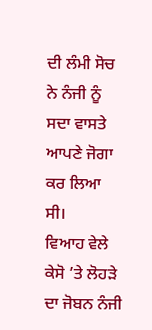ਦੀ ਲੰਮੀ ਸੋਚ ਨੇ ਨੰਜੀ ਨੂੰ ਸਦਾ ਵਾਸਤੇ ਆਪਣੇ ਜੋਗਾ ਕਰ ਲਿਆ ਸੀ।
ਵਿਆਹ ਵੇਲੇ ਕੇਸੋ ’ਤੇ ਲੋਹੜੇ ਦਾ ਜੋਬਨ ਨੰਜੀ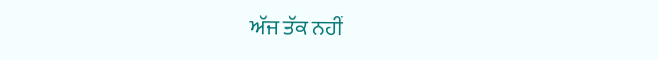ਅੱਜ ਤੱਕ ਨਹੀਂ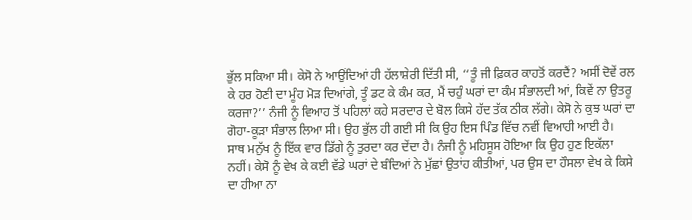ਭੁੱਲ ਸਕਿਆ ਸੀ। ਕੇਸੋ ਨੇ ਆਉਂਦਿਆਂ ਹੀ ਹੱਲਾਸ਼ੇਰੀ ਦਿੱਤੀ ਸੀ, ‘‘ਤੂੰ ਜੀ ਫ਼ਿਕਰ ਕਾਹਤੋਂ ਕਰਦੈਂ? ਅਸੀਂ ਦੋਵੇਂ ਰਲ ਕੇ ਹਰ ਹੋਣੀ ਦਾ ਮੂੰਹ ਮੋੜ ਦਿਆਂਗੇ, ਤੂੰ ਡਟ ਕੇ ਕੰਮ ਕਰ, ਮੈਂ ਚਹੁੰ ਘਰਾਂ ਦਾ ਕੰਮ ਸੰਭਾਲਦੀ ਆਂ, ਕਿਵੇਂ ਨਾ ਉਤਰੂ ਕਰਜਾ?’’ ਨੰਜੀ ਨੂੰ ਵਿਆਹ ਤੋਂ ਪਹਿਲਾਂ ਕਹੇ ਸਰਦਾਰ ਦੇ ਬੋਲ ਕਿਸੇ ਹੱਦ ਤੱਕ ਠੀਕ ਲੱਗੇ। ਕੇਸੋ ਨੇ ਕੁਝ ਘਰਾਂ ਦਾ ਗੋਹਾ-ਕੂੜਾ ਸੰਭਾਲ ਲਿਆ ਸੀ। ਉਹ ਭੁੱਲ ਹੀ ਗਈ ਸੀ ਕਿ ਉਹ ਇਸ ਪਿੰਡ ਵਿੱਚ ਨਵੀਂ ਵਿਆਹੀ ਆਈ ਹੈ।
ਸਾਥ ਮਨੁੱਖ ਨੂੰ ਇੱਕ ਵਾਰ ਡਿੱਗੇ ਨੂੰ ਤੁਰਦਾ ਕਰ ਦੇਂਦਾ ਹੈ। ਨੰਜੀ ਨੂੰ ਮਹਿਸੂਸ ਹੋਇਆ ਕਿ ਉਹ ਹੁਣ ਇਕੱਲਾ ਨਹੀਂ। ਕੇਸੋ ਨੂੰ ਵੇਖ ਕੇ ਕਈ ਵੱਡੇ ਘਰਾਂ ਦੇ ਬੰਦਿਆਂ ਨੇ ਮੁੱਛਾਂ ਉਤਾਂਹ ਕੀਤੀਆਂ, ਪਰ ਉਸ ਦਾ ਹੌਸਲਾ ਵੇਖ ਕੇ ਕਿਸੇ ਦਾ ਹੀਆ ਨਾ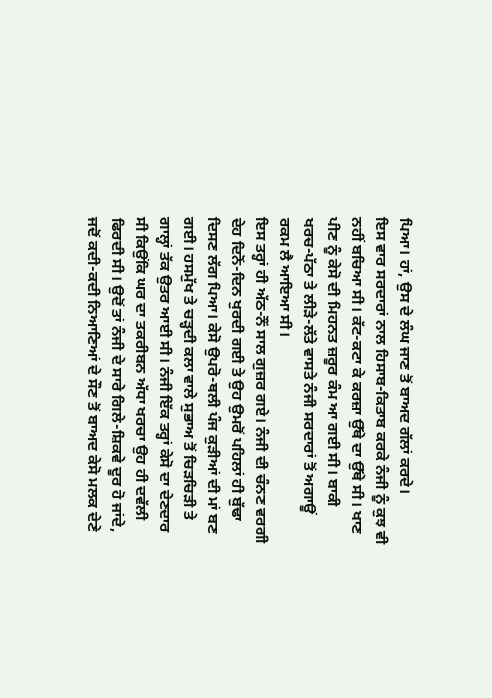ਪਿਆ। ਹਾਂ, ਉਸ ਦੇ ਲੰਘ ਜਾਣ ਤੋਂ ਬਾਅਦ ਗੱਲਾਂ ਕਰਦੇ।
ਇਸ ਵਾਰ ਸਰਦਾਰਾਂ ਨਾਲ ਹਿਸਾਬ-ਕਿਤਾਬ ਕਰਕੇ ਨੰਜੀ ਨੂੰ ਕੁਝ ਵੀ ਨਹੀਂ ਬਚਿਆ ਸੀ। ਕੱਟ-ਕਟਾ ਕੇ ਕਰਜ਼ਾ ਉੱਥੇ ਦਾ ਉੱਥੇ ਸੀ। ਖਾਣ ਪੀਣ ਨੂੰ ਕੇਸੋ ਦੀ ਮਿਹਨਤ ਜ਼ਰੂਰ ਕੰਮ ਆ ਗਈ ਸੀ। ਬਾਕੀ ਖਰਚ-ਪੱਠਾ ਤੇ ਲੀੜੇ-ਲੱਤੇ ਵਾਸਤੇ ਨੰਜੀ ਸਰਦਾਰਾਂ ਤੋਂ ਅਗਾਊਂ ਰਕਮ ਲੈ ਆਇਆ ਸੀ।
ਇਸ ਤਰ੍ਹਾਂ ਹੀ ਅੱਠ-ਨੌਂ ਸਾਲ ਗੁਜ਼ਰ ਗਏ। ਨੰਜੀ ਦੀ ਚੰਨਣ ਵਰਗੀ ਦੇਹ ਦਿਨੋਂ-ਦਿਨ ਖੁਰਦੀ ਗਈ ਤੇ ਉਹ ਉਮਰੋਂ ਪਹਿਲਾਂ ਹੀ ਬੁੱਢਾ ਦਿਸਣ ਲੱਗ ਪਿਆ। ਕੇਸੋ ਉਪਰੋ-ਥਲੀ ਪੰਜ ਕੁੜੀਆਂ ਦੀ ਮਾਂ ਬਣ ਗਈ। ਹਸਮੁੱਖ ਤੇ ਚੜ੍ਹਦੀ ਕਲਾ ਵਾਲੇ ਸੁਭਾਅ ਤੋਂ ਚਿੜਚਿੜੀ ਤੇ ਗਾਲ੍ਹਾਂ ਤੱਕ ਉਤਰ ਆਈ ਸੀ। ਨੰਜੀ ਇੱਕ ਤਰ੍ਹਾਂ ਕੇਸੋ ਦਾ ਦੇਣਦਾਰ ਸੀ ਕਿਉਂਕਿ ਘਰ ਦਾ ਤਕਰੀਬਨ ਅੱਧਾ ਖਰਚਾ ਉਹ ਹੀ ਦਵੱਲੀ ਫਿਰਦੀ ਸੀ। ਉਦੋਂ ਤਾਂ ਨੰਜੀ ਦੇ ਸਾਰੇ ਗਿਲੇ-ਸ਼ਿਕਵੇ ਦੂਰ ਹੋ ਜਾਂਦੇ, ਜਦੋਂ ਕਦੀ-ਕਦੀ ਨਿਆਣਿਆਂ ਦੇ ਸੌਣ ਤੋਂ ਬਾਅਦ ਕੇਸੋ ਮਲਕ ਦੇਣੇ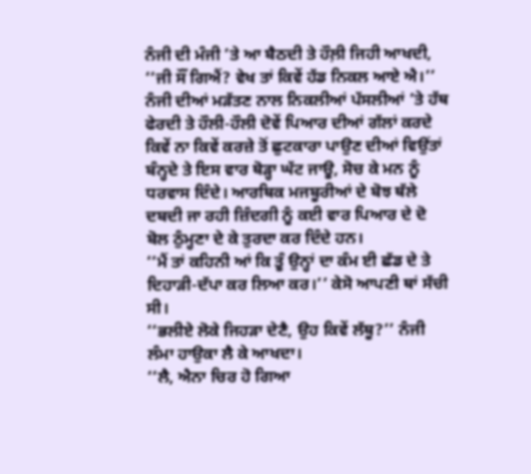ਨੰਜੀ ਦੀ ਮੰਜੀ ’ਤੇ ਆ ਬੈਠਦੀ ਤੇ ਹੌਲ਼ੀ ਜਿਹੀ ਆਖਦੀ, ‘‘ਜੀ ਸੌਂ ਗਿਐਂ? ਵੇਖ ਤਾਂ ਕਿਵੇਂ ਹੱਡ ਨਿਕਲ ਆਏ ਐ।’’ ਨੰਜੀ ਦੀਆਂ ਮੜੱਤਣ ਨਾਲ ਨਿਕਲੀਆਂ ਪੱਸਲੀਆਂ ’ਤੇ ਹੱਥ ਫੇਰਦੀ ਤੇ ਹੌਲੀ-ਹੌਲੀ ਦੋਵੇਂ ਪਿਆਰ ਦੀਆਂ ਗੱਲਾਂ ਕਰਦੇ ਕਿਵੇਂ ਨਾ ਕਿਵੇਂ ਕਰਜ਼ੇ ਤੋਂ ਛੁਟਕਾਰਾ ਪਾਉਣ ਦੀਆਂ ਵਿਉਂਤਾਂ ਬੰਨ੍ਹਦੇ ਤੇ ਇਸ ਵਾਰ ਥੋੜ੍ਹਾ ਘੱਟ ਜਾਊ, ਸੋਚ ਕੇ ਮਨ ਨੂੰ ਧਰਵਾਸ ਦਿੰਦੇ। ਆਰਥਿਕ ਮਜਬੂਰੀਆਂ ਦੇ ਬੋਝ ਥੱਲੇ ਦਬਦੀ ਜਾ ਰਹੀ ਜ਼ਿੰਦਗੀ ਨੂੰ ਕਈ ਵਾਰ ਪਿਆਰ ਦੇ ਦੋ ਬੋਲ ਠੁੰਮ੍ਹਣਾ ਦੇ ਕੇ ਤੁਰਦਾ ਕਰ ਦਿੰਦੇ ਹਨ।
‘‘ਮੈਂ ਤਾਂ ਕਹਿਨੀ ਆਂ ਕਿ ਤੂੰ ਉਨ੍ਹਾਂ ਦਾ ਕੰਮ ਈ ਛੱਡ ਦੇ ਤੇ ਦਿਹਾੜੀ-ਦੱਪਾ ਕਰ ਲਿਆ ਕਰ।’’ ਕੇਸੋ ਆਪਣੀ ਥਾਂ ਸੱਚੀ ਸੀ।
‘‘ਭਲੀਏ ਲੋਕੇ ਜਿਹੜਾ ਦੇਣੈ, ਉਹ ਕਿਵੇਂ ਲੱਥੂ?’’ ਨੰਜੀ ਲੰਮਾ ਹਾਉਕਾ ਲੈ ਕੇ ਆਖਦਾ।
‘‘ਲੈ, ਐਨਾ ਚਿਰ ਹੋ ਗਿਆ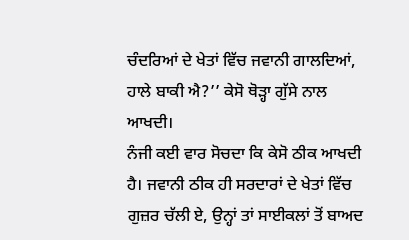ਚੰਦਰਿਆਂ ਦੇ ਖੇਤਾਂ ਵਿੱਚ ਜਵਾਨੀ ਗਾਲਦਿਆਂ, ਹਾਲੇ ਬਾਕੀ ਐ?’’ ਕੇਸੋ ਥੋੜ੍ਹਾ ਗੁੱਸੇ ਨਾਲ ਆਖਦੀ।
ਨੰਜੀ ਕਈ ਵਾਰ ਸੋਚਦਾ ਕਿ ਕੇਸੋ ਠੀਕ ਆਖਦੀ ਹੈ। ਜਵਾਨੀ ਠੀਕ ਹੀ ਸਰਦਾਰਾਂ ਦੇ ਖੇਤਾਂ ਵਿੱਚ ਗੁਜ਼ਰ ਚੱਲੀ ਏ, ਉਨ੍ਹਾਂ ਤਾਂ ਸਾਈਕਲਾਂ ਤੋਂ ਬਾਅਦ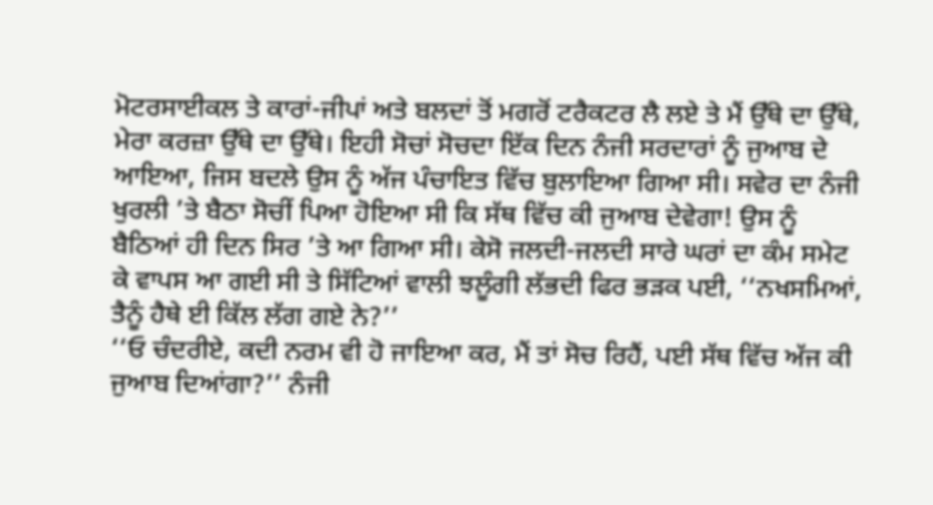ਮੋਟਰਸਾਈਕਲ ਤੇ ਕਾਰਾਂ-ਜੀਪਾਂ ਅਤੇ ਬਲਦਾਂ ਤੋਂ ਮਗਰੋਂ ਟਰੈਕਟਰ ਲੈ ਲਏ ਤੇ ਮੈਂ ਉੱਥੇ ਦਾ ਉੱਥੇ, ਮੇਰਾ ਕਰਜ਼ਾ ਉੱਥੇ ਦਾ ਉੱਥੇ। ਇਹੀ ਸੋਚਾਂ ਸੋਚਦਾ ਇੱਕ ਦਿਨ ਨੰਜੀ ਸਰਦਾਰਾਂ ਨੂੰ ਜੁਆਬ ਦੇ ਆਇਆ, ਜਿਸ ਬਦਲੇ ਉਸ ਨੂੰ ਅੱਜ ਪੰਚਾਇਤ ਵਿੱਚ ਬੁਲਾਇਆ ਗਿਆ ਸੀ। ਸਵੇਰ ਦਾ ਨੰਜੀ ਖੁਰਲੀ ’ਤੇ ਬੈਠਾ ਸੋਚੀਂ ਪਿਆ ਹੋਇਆ ਸੀ ਕਿ ਸੱਥ ਵਿੱਚ ਕੀ ਜੁਆਬ ਦੇਵੇਗਾ! ਉਸ ਨੂੰ ਬੈਠਿਆਂ ਹੀ ਦਿਨ ਸਿਰ ’ਤੇ ਆ ਗਿਆ ਸੀ। ਕੇਸੋ ਜਲਦੀ-ਜਲਦੀ ਸਾਰੇ ਘਰਾਂ ਦਾ ਕੰਮ ਸਮੇਟ ਕੇ ਵਾਪਸ ਆ ਗਈ ਸੀ ਤੇ ਸਿੱਟਿਆਂ ਵਾਲੀ ਝਲੂੰਗੀ ਲੱਭਦੀ ਫਿਰ ਭੜਕ ਪਈ, ‘‘ਨਖਸਮਿਆਂ, ਤੈਨੂੰ ਹੈਥੇ ਈ ਕਿੱਲ ਲੱਗ ਗਏ ਨੇ?’’
‘‘ਓ ਚੰਦਰੀਏ, ਕਦੀ ਨਰਮ ਵੀ ਹੋ ਜਾਇਆ ਕਰ, ਮੈਂ ਤਾਂ ਸੋਚ ਰਿਹੈਂ, ਪਈ ਸੱਥ ਵਿੱਚ ਅੱਜ ਕੀ ਜੁਆਬ ਦਿਆਂਗਾ?’’ ਨੰਜੀ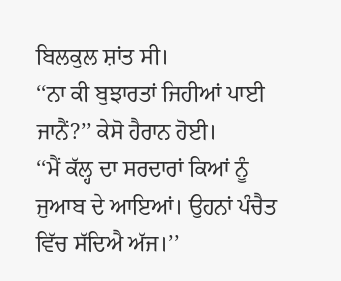ਬਿਲਕੁਲ ਸ਼ਾਂਤ ਸੀ।
‘‘ਨਾ ਕੀ ਬੁਝਾਰਤਾਂ ਜਿਹੀਆਂ ਪਾਈ ਜਾਨੈਂ?’’ ਕੇਸੋ ਹੈਰਾਨ ਹੋਈ।
‘‘ਮੈਂ ਕੱਲ੍ਹ ਦਾ ਸਰਦਾਰਾਂ ਕਿਆਂ ਨੂੰ ਜੁਆਬ ਦੇ ਆਇਆਂ। ਉਹਨਾਂ ਪੰਚੈਤ ਵਿੱਚ ਸੱਦਿਐ ਅੱਜ।’’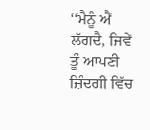‘‘ਮੈਨੂੰ ਐਂ ਲੱਗਦੈ, ਜਿਵੇਂ ਤੂੰ ਆਪਣੀ ਜ਼ਿੰਦਗੀ ਵਿੱਚ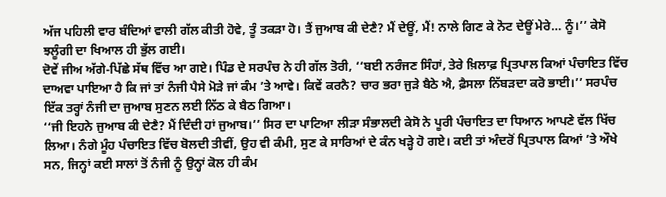ਅੱਜ ਪਹਿਲੀ ਵਾਰ ਬੰਦਿਆਂ ਵਾਲੀ ਗੱਲ ਕੀਤੀ ਹੋਵੇ, ਤੂੰ ਤਕੜਾ ਹੋ। ਤੈਂ ਜੁਆਬ ਕੀ ਦੇਣੈ? ਮੈਂ ਦੇਊਂ, ਮੈਂ! ਨਾਲੇ ਗਿਣ ਕੇ ਨੋਟ ਦੇਊਂ ਮੇਰੇ… ਨੂੰ।’’ ਕੇਸੋ ਝਲੂੰਗੀ ਦਾ ਖਿਆਲ ਹੀ ਭੁੱਲ ਗਈ।
ਦੋਵੇਂ ਜੀਅ ਅੱਗੇ-ਪਿੱਛੇ ਸੱਥ ਵਿੱਚ ਆ ਗਏ। ਪਿੰਡ ਦੇ ਸਰਪੰਚ ਨੇ ਹੀ ਗੱਲ ਤੋਰੀ, ‘‘ਬਈ ਨਰੰਜਣ ਸਿੰਹਾਂ, ਤੇਰੇ ਖ਼ਿਲਾਫ਼ ਪ੍ਰਿਤਪਾਲ ਕਿਆਂ ਪੰਚਾਇਤ ਵਿੱਚ ਦਾਅਵਾ ਪਾਇਆ ਹੈ ਕਿ ਜਾਂ ਤਾਂ ਨੰਜੀ ਪੈਸੇ ਮੋੜੇ ਜਾਂ ਕੰਮ ’ਤੇ ਆਵੇ। ਕਿਵੇਂ ਕਰਨੈ? ਚਾਰ ਭਰਾ ਜੁੜੇ ਬੈਠੇ ਐ, ਫ਼ੈਸਲਾ ਨਿੱਬੜਦਾ ਕਰੋ ਭਾਈ।’’ ਸਰਪੰਚ ਇੱਕ ਤਰ੍ਹਾਂ ਨੰਜੀ ਦਾ ਜੁਆਬ ਸੁਣਨ ਲਈ ਨਿੱਠ ਕੇ ਬੈਠ ਗਿਆ।
‘‘ਜੀ ਇਹਨੇ ਜੁਆਬ ਕੀ ਦੇਣੈ? ਮੈਂ ਦਿੰਦੀ ਹਾਂ ਜੁਆਬ।’’ ਸਿਰ ਦਾ ਪਾਟਿਆ ਲੀੜਾ ਸੰਭਾਲਦੀ ਕੇਸੋ ਨੇ ਪੂਰੀ ਪੰਚਾਇਤ ਦਾ ਧਿਆਨ ਆਪਣੇ ਵੱਲ ਖਿੱਚ ਲਿਆ। ਨੰਗੇ ਮੂੰਹ ਪੰਚਾਇਤ ਵਿੱਚ ਬੋਲਦੀ ਤੀਵੀਂ, ਉਹ ਵੀ ਕੰਮੀ, ਸੁਣ ਕੇ ਸਾਰਿਆਂ ਦੇ ਕੰਨ ਖੜ੍ਹੇ ਹੋ ਗਏ। ਕਈ ਤਾਂ ਅੰਦਰੋਂ ਪ੍ਰਿਤਪਾਲ ਕਿਆਂ ’ਤੇ ਔਖੇ ਸਨ, ਜਿਨ੍ਹਾਂ ਕਈ ਸਾਲਾਂ ਤੋਂ ਨੰਜੀ ਨੂੰ ਉਨ੍ਹਾਂ ਕੋਲ ਹੀ ਕੰਮ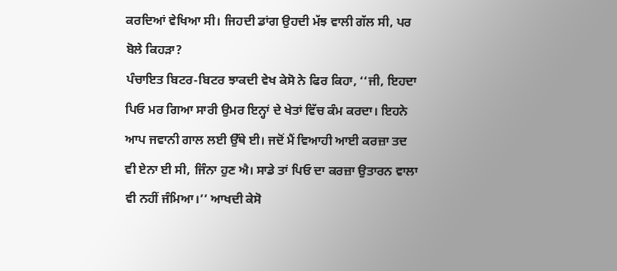ਕਰਦਿਆਂ ਵੇਖਿਆ ਸੀ। ਜਿਹਦੀ ਡਾਂਗ ਉਹਦੀ ਮੱਝ ਵਾਲੀ ਗੱਲ ਸੀ, ਪਰ ਬੋਲੇ ਕਿਹੜਾ?
ਪੰਚਾਇਤ ਬਿਟਰ-ਬਿਟਰ ਝਾਕਦੀ ਵੇਖ ਕੇਸੋ ਨੇ ਫਿਰ ਕਿਹਾ, ‘‘ਜੀ, ਇਹਦਾ ਪਿਓ ਮਰ ਗਿਆ ਸਾਰੀ ਉਮਰ ਇਨ੍ਹਾਂ ਦੇ ਖੇਤਾਂ ਵਿੱਚ ਕੰਮ ਕਰਦਾ। ਇਹਨੇ ਆਪ ਜਵਾਨੀ ਗਾਲ ਲਈ ਉੱਥੇ ਈ। ਜਦੋਂ ਮੈਂ ਵਿਆਹੀ ਆਈ ਕਰਜ਼ਾ ਤਦ ਵੀ ਏਨਾ ਈ ਸੀ, ਜਿੰਨਾ ਹੁਣ ਐ। ਸਾਡੇ ਤਾਂ ਪਿਓ ਦਾ ਕਰਜ਼ਾ ਉਤਾਰਨ ਵਾਲਾ ਵੀ ਨਹੀਂ ਜੰਮਿਆ।’’ ਆਖਦੀ ਕੇਸੋ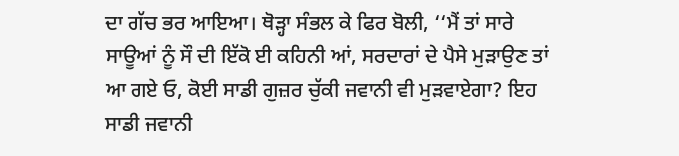ਦਾ ਗੱਚ ਭਰ ਆਇਆ। ਥੋੜ੍ਹਾ ਸੰਭਲ ਕੇ ਫਿਰ ਬੋਲੀ, ‘‘ਮੈਂ ਤਾਂ ਸਾਰੇ ਸਾਊਆਂ ਨੂੰ ਸੌ ਦੀ ਇੱਕੋ ਈ ਕਹਿਨੀ ਆਂ, ਸਰਦਾਰਾਂ ਦੇ ਪੈਸੇ ਮੁੜਾਉਣ ਤਾਂ ਆ ਗਏ ਓ, ਕੋਈ ਸਾਡੀ ਗੁਜ਼ਰ ਚੁੱਕੀ ਜਵਾਨੀ ਵੀ ਮੁੜਵਾਏਗਾ? ਇਹ ਸਾਡੀ ਜਵਾਨੀ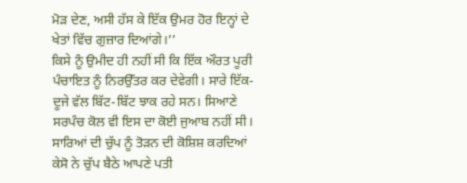ਮੋੜ ਦੇਣ, ਅਸੀ ਹੱਸ ਕੇ ਇੱਕ ਉਮਰ ਹੋਰ ਇਨ੍ਹਾਂ ਦੇ ਖੇਤਾਂ ਵਿੱਚ ਗੁਜ਼ਾਰ ਦਿਆਂਗੇ।’’
ਕਿਸੇ ਨੂੰ ਉਮੀਦ ਹੀ ਨਹੀਂ ਸੀ ਕਿ ਇੱਕ ਔਰਤ ਪੂਰੀ ਪੰਚਾਇਤ ਨੂੰ ਨਿਰਉੱਤਰ ਕਰ ਦੇਵੇਗੀ। ਸਾਰੇ ਇੱਕ-ਦੂਜੇ ਵੱਲ ਬਿੱਟ-ਬਿੱਟ ਝਾਕ ਰਹੇ ਸਨ। ਸਿਆਣੇ ਸਰਪੰਚ ਕੋਲ ਵੀ ਇਸ ਦਾ ਕੋਈ ਜੁਆਬ ਨਹੀਂ ਸੀ। ਸਾਰਿਆਂ ਦੀ ਚੁੱਪ ਨੂੰ ਤੋੜਨ ਦੀ ਕੋਸ਼ਿਸ਼ ਕਰਦਿਆਂ ਕੇਸੋ ਨੇ ਚੁੱਪ ਬੈਠੇ ਆਪਣੇ ਪਤੀ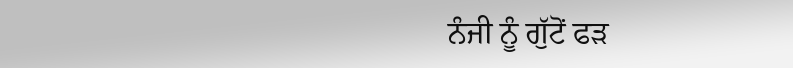ਨੰਜੀ ਨੂੰ ਗੁੱਟੋਂ ਫੜ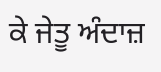ਕੇ ਜੇਤੂ ਅੰਦਾਜ਼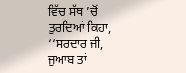ਵਿੱਚ ਸੱਥ ’ਚੋਂ ਤੁਰਦਿਆਂ ਕਿਹਾ, ‘‘ਸਰਦਾਰ ਜੀ, ਜੁਆਬ ਤਾਂ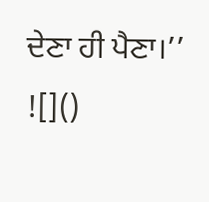ਦੇਣਾ ਹੀ ਪੈਣਾ।’’
![]()